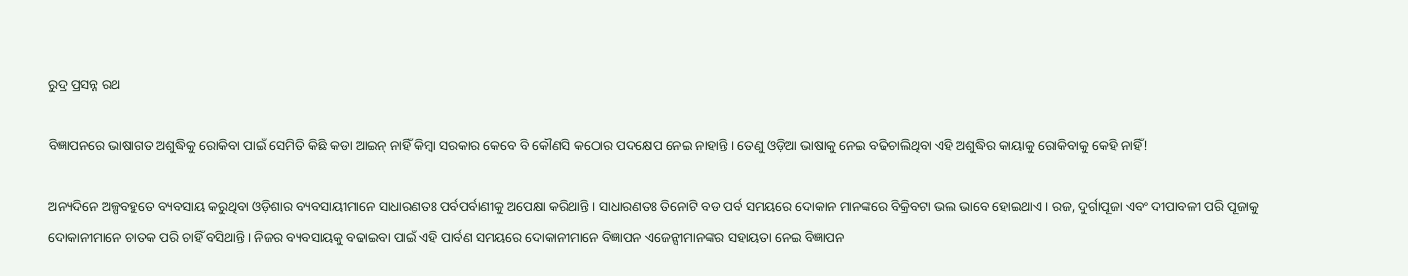ରୁଦ୍ର ପ୍ରସନ୍ନ ରଥ

ବିଜ୍ଞାପନରେ ଭାଷାଗତ ଅଶୁଦ୍ଧିକୁ ରୋକିବା ପାଇଁ ସେମିତି କିଛି କଡା ଆଇନ୍ ନାହିଁ କିମ୍ବା ସରକାର କେବେ ବି କୌଣସି କଠୋର ପଦକ୍ଷେପ ନେଇ ନାହାନ୍ତି। ତେଣୁ ଓଡ଼ିଆ ଭାଷାକୁ ନେଇ ବଢିଚାଲିଥିବା ଏହି ଅଶୁଦ୍ଧିର କାୟାକୁ ରୋକିବାକୁ କେହି ନାହିଁ!

ଅନ୍ୟଦିନେ ଅଳ୍ପବହୁତେ ବ୍ୟବସାୟ କରୁଥିବା ଓଡ଼ିଶାର ବ୍ୟବସାୟୀମାନେ ସାଧାରଣତଃ ପର୍ବପର୍ବାଣୀକୁ ଅପେକ୍ଷା କରିଥାନ୍ତି। ସାଧାରଣତଃ ତିନୋଟି ବଡ ପର୍ବ ସମୟରେ ଦୋକାନ ମାନଙ୍କରେ ବିକ୍ରିବଟା ଭଲ ଭାବେ ହୋଇଥାଏ। ରଜ, ଦୁର୍ଗାପୂଜା ଏବଂ ଦୀପାବଳୀ ପରି ପୂଜାକୁ ଦୋକାନୀମାନେ ଚାତକ ପରି ଚାହିଁ ବସିଥାନ୍ତି। ନିଜର ବ୍ୟବସାୟକୁ ବଢାଇବା ପାଇଁ ଏହି ପାର୍ବଣ ସମୟରେ ଦୋକାନୀମାନେ ବିଜ୍ଞାପନ ଏଜେନ୍ସୀମାନଙ୍କର ସହାୟତା ନେଇ ବିଜ୍ଞାପନ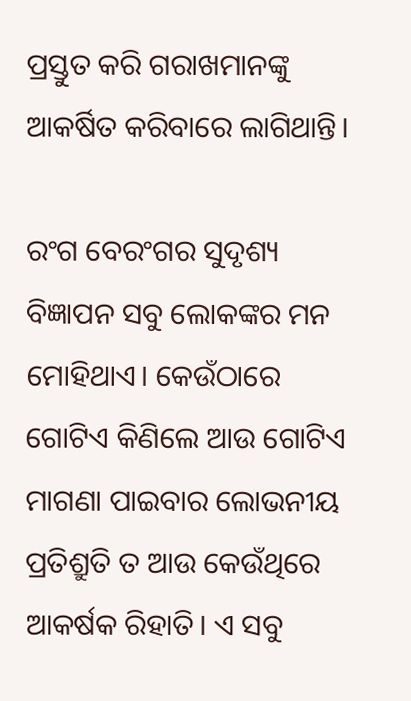ପ୍ରସ୍ତୁତ କରି ଗରାଖମାନଙ୍କୁ ଆକର୍ଷିତ କରିବାରେ ଲାଗିଥାନ୍ତି।

ରଂଗ ବେରଂଗର ସୁଦୃଶ୍ୟ ବିଜ୍ଞାପନ ସବୁ ଲୋକଙ୍କର ମନ ମୋହିଥାଏ। କେଉଁଠାରେ ଗୋଟିଏ କିଣିଲେ ଆଉ ଗୋଟିଏ ମାଗଣା ପାଇବାର ଲୋଭନୀୟ ପ୍ରତିଶ୍ରୁତି ତ ଆଉ କେଉଁଥିରେ ଆକର୍ଷକ ରିହାତି। ଏ ସବୁ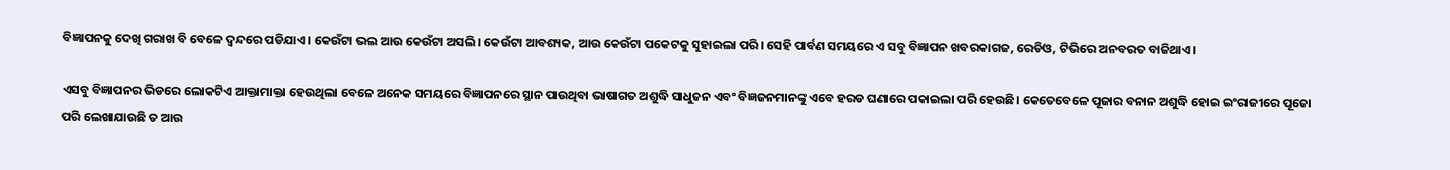ବିଜ୍ଞାପନକୁ ଦେଖି ଗରାଖ ବି ବେଳେ ଦ୍ୱନ୍ଦରେ ପଡିଯାଏ। କେଉଁଟା ଭଲ ଆଉ କେଉଁଟା ଅସଲି। କେଉଁଟା ଆବଶ୍ୟକ, ଆଉ କେଉଁଟା ପକେଟକୁ ସୁହାଇଲା ପରି। ସେହି ପାର୍ବଣ ସମୟରେ ଏ ସବୁ ବିଜ୍ଞାପନ ଖବରକାଗଜ, ରେଡିଓ, ଟିଭିରେ ଅନବରତ ବାଜିଥାଏ।

ଏସବୁ ବିଜ୍ଞାପନର ଭିଡରେ ଲୋକଟିଏ ଆକ୍ତାମାକ୍ତା ହେଉଥିଲା ବେଳେ ଅନେକ ସମୟରେ ବିଜ୍ଞାପନରେ ସ୍ଥାନ ପାଉଥିବା ଭାଷାଗତ ଅଶୁଦ୍ଧି ସାଧୁଜନ ଏବଂ ବିଜ୍ଞଜନମାନଙ୍କୁ ଏବେ ହରଡ ଘଣାରେ ପକାଇଲା ପରି ହେଉଛି। କେତେବେଳେ ପୂଜାର ବନାନ ଅଶୁଦ୍ଧି ହୋଇ ଇଂରାଜୀରେ ପୂଜୋ ପରି ଲେଖାଯାଉଛି ତ ଆଉ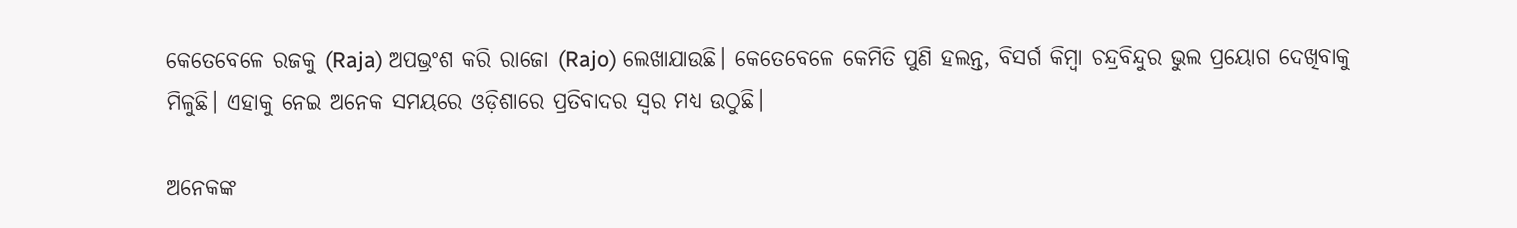କେତେବେଳେ ରଜକୁ (Raja) ଅପଭ୍ରଂଶ କରି ରାଜୋ (Rajo) ଲେଖାଯାଉଛି। କେତେବେଳେ କେମିତି ପୁଣି ହଲନ୍ତ, ବିସର୍ଗ କିମ୍ବା ଚନ୍ଦ୍ରବିନ୍ଦୁର ଭୁଲ ପ୍ରୟୋଗ ଦେଖିବାକୁ ମିଳୁଛି। ଏହାକୁ ନେଇ ଅନେକ ସମୟରେ ଓଡ଼ିଶାରେ ପ୍ରତିବାଦର ସ୍ୱର ମଧ୍ୟ ଉଠୁଛି।

ଅନେକଙ୍କ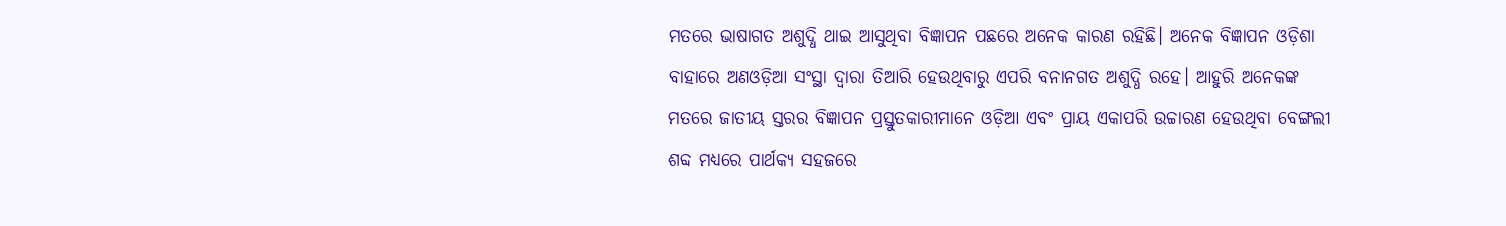ମତରେ ଭାଷାଗତ ଅଶୁଦ୍ଧି ଥାଇ ଆସୁଥିବା ବିଜ୍ଞାପନ ପଛରେ ଅନେକ କାରଣ ରହିଛି। ଅନେକ ବିଜ୍ଞାପନ ଓଡ଼ିଶା ବାହାରେ ଅଣଓଡ଼ିଆ ସଂସ୍ଥା ଦ୍ୱାରା ତିଆରି ହେଉଥିବାରୁ ଏପରି ବନାନଗତ ଅଶୁଦ୍ଧି ରହେ। ଆହୁରି ଅନେକଙ୍କ ମତରେ ଜାତୀୟ ସ୍ତରର ବିଜ୍ଞାପନ ପ୍ରସ୍ତୁତକାରୀମାନେ ଓଡ଼ିଆ ଏବଂ ପ୍ରାୟ ଏକାପରି ଉଚ୍ଚାରଣ ହେଉଥିବା ବେଙ୍ଗଲୀ ଶବ୍ଦ ମଧ୍ୟରେ ପାର୍ଥକ୍ୟ ସହଜରେ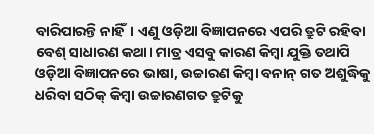ବାରିପାରନ୍ତି ନାହିଁ। ଏଣୁ ଓଡ଼ିଆ ବିଜ୍ଞାପନରେ ଏପରି ତ୍ରୁଟି ରହିବା ବେଶ୍ ସାଧାରଣ କଥା। ମାତ୍ର ଏସବୁ କାରଣ କିମ୍ବା ଯୁକ୍ତି ତଥାପି ଓଡ଼ିଆ ବିଜ୍ଞାପନରେ ଭାଷା, ଉଚ୍ଚାରଣ କିମ୍ବା ବନାନ୍ ଗତ ଅଶୁଦ୍ଧିକୁ ଧରିବା ସଠିକ୍ କିମ୍ବା ଉଚ୍ଚାରଣଗତ ତ୍ରୁଟିକୁ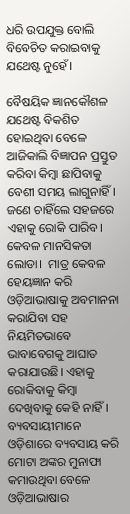ଧରି ଉପଯୁକ୍ତ ବୋଲି ବିବେଚିତ କରାଇବାକୁ ଯଥେଷ୍ଟ ନୁହେଁ।

ବୈଷୟିକ ଜ୍ଞାନକୌଶଳ ଯଥେଷ୍ଟ ବିକଶିତ ହୋଇଥିବା ବେଳେ ଆଜିକାଲି ବିଜ୍ଞାପନ ପ୍ରସ୍ତୁତ କରିବା କିମ୍ବା ଛାପିବାକୁ ବେଶୀ ସମୟ ଲାଗୁନାହିଁ। ଜଣେ ଚାହିଁଲେ ସହଜରେ ଏହାକୁ ରୋକି ପାରିବ। କେବଳ ମାନସିକତା ଲୋଡା।  ମାତ୍ର କେବଳ ହେୟଜ୍ଞାନ କରି ଓଡ଼ିଆଭାଷାକୁ ଅବମାନନା କରାଯିବା ସହ ନିୟମିତଭାବେ ଭାବାବେଗକୁ ଆଘାତ କରାଯାଉଛି। ଏହାକୁ ରୋକିବାକୁ କିମ୍ବା ଦେଖିବାକୁ କେହି ନାହିଁ। ବ୍ୟବସାୟୀମାନେ ଓଡ଼ିଶାରେ ବ୍ୟବସାୟ କରି ମୋଟା ଅଙ୍କର ମୁନାଫା କମାଉଥିବା ବେଳେ ଓଡ଼ିଆଭାଷାର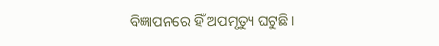ବିଜ୍ଞାପନରେ ହିଁ ଅପମୃତ୍ୟୁ ଘଟୁଛି।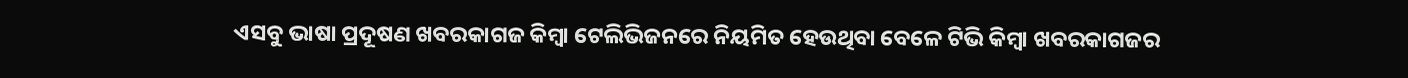ଏସବୁ ଭାଷା ପ୍ରଦୂଷଣ ଖବରକାଗଜ କିମ୍ବା ଟେଲିଭିଜନରେ ନିୟମିତ ହେଉଥିବା ବେଳେ ଟିଭି କିମ୍ବା ଖବରକାଗଜର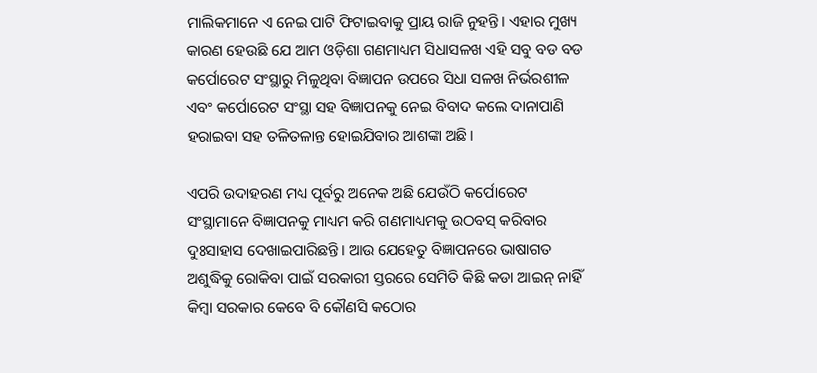ମାଲିକମାନେ ଏ ନେଇ ପାଟି ଫିଟାଇବାକୁ ପ୍ରାୟ ରାଜି ନୁହନ୍ତି। ଏହାର ମୁଖ୍ୟ କାରଣ ହେଉଛି ଯେ ଆମ ଓଡ଼ିଶା ଗଣମାଧ୍ୟମ ସିଧାସଳଖ ଏହି ସବୁ ବଡ ବଡ କର୍ପୋରେଟ ସଂସ୍ଥାରୁ ମିଳୁଥିବା ବିଜ୍ଞାପନ ଉପରେ ସିଧା ସଳଖ ନିର୍ଭରଶୀଳ ଏବଂ କର୍ପୋରେଟ ସଂସ୍ଥା ସହ ବିଜ୍ଞାପନକୁ ନେଇ ବିବାଦ କଲେ ଦାନାପାଣି ହରାଇବା ସହ ତଳିତଳାନ୍ତ ହୋଇଯିବାର ଆଶଙ୍କା ଅଛି।

ଏପରି ଉଦାହରଣ ମଧ୍ୟ ପୂର୍ବରୁ ଅନେକ ଅଛି ଯେଉଁଠି କର୍ପୋରେଟ ସଂସ୍ଥାମାନେ ବିଜ୍ଞାପନକୁ ମାଧ୍ୟମ କରି ଗଣମାଧ୍ୟମକୁ ଉଠବସ୍ କରିବାର ଦୁଃସାହାସ ଦେଖାଇପାରିଛନ୍ତି। ଆଉ ଯେହେତୁ ବିଜ୍ଞାପନରେ ଭାଷାଗତ ଅଶୁଦ୍ଧିକୁ ରୋକିବା ପାଇଁ ସରକାରୀ ସ୍ତରରେ ସେମିତି କିଛି କଡା ଆଇନ୍ ନାହିଁ କିମ୍ବା ସରକାର କେବେ ବି କୌଣସି କଠୋର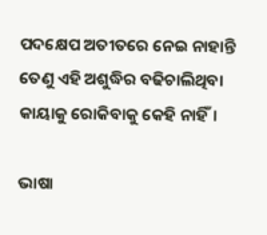ପଦକ୍ଷେପ ଅତୀତରେ ନେଇ ନାହାନ୍ତି ତେଣୁ ଏହି ଅଶୁଦ୍ଧିର ବଢିଚାଲିଥିବା କାୟାକୁ ରୋକିବାକୁ କେହି ନାହିଁ।

ଭାଷା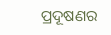ପ୍ରଦୂଷଣର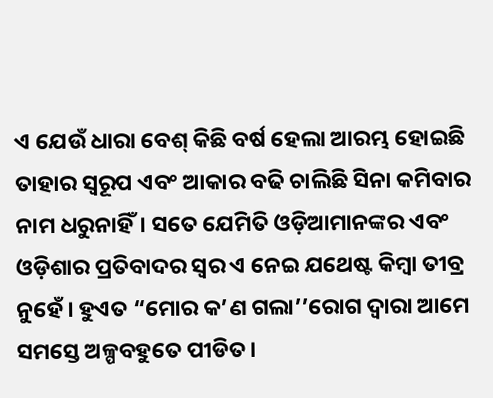ଏ ଯେଉଁ ଧାରା ବେଶ୍ କିଛି ବର୍ଷ ହେଲା ଆରମ୍ଭ ହୋଇଛି ତାହାର ସ୍ୱରୂପ ଏବଂ ଆକାର ବଢି ଚାଲିଛି ସିନା କମିବାର ନାମ ଧରୁନାହିଁ। ସତେ ଯେମିତି ଓଡ଼ିଆମାନଙ୍କର ଏବଂ ଓଡ଼ିଶାର ପ୍ରତିବାଦର ସ୍ୱର ଏ ନେଇ ଯଥେଷ୍ଟ କିମ୍ବା ତୀବ୍ର ନୁହେଁ। ହୁଏତ “ମୋର କ’ଣ ଗଲା’’ରୋଗ ଦ୍ୱାରା ଆମେ ସମସ୍ତେ ଅଳ୍ପବହୁତେ ପୀଡିତ।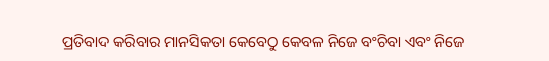ପ୍ରତିବାଦ କରିବାର ମାନସିକତା କେବେଠୁ କେବଳ ନିଜେ ବଂଚିବା ଏବଂ ନିଜେ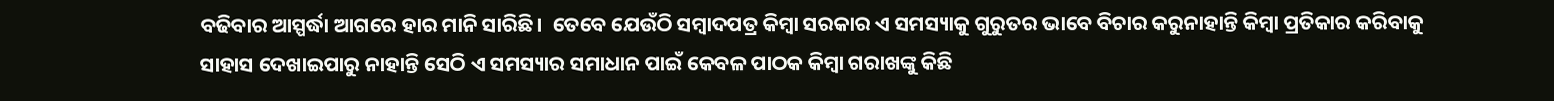ବଢିବାର ଆସ୍ପର୍ଦ୍ଧା ଆଗରେ ହାର ମାନି ସାରିଛି।  ତେବେ ଯେଉଁଠି ସମ୍ବାଦପତ୍ର କିମ୍ବା ସରକାର ଏ ସମସ୍ୟାକୁ ଗୁରୁତର ଭାବେ ବିଚାର କରୁନାହାନ୍ତି କିମ୍ବା ପ୍ରତିକାର କରିବାକୁ ସାହାସ ଦେଖାଇପାରୁ ନାହାନ୍ତି ସେଠି ଏ ସମସ୍ୟାର ସମାଧାନ ପାଇଁ କେବଳ ପାଠକ କିମ୍ବା ଗରାଖଙ୍କୁ କିଛି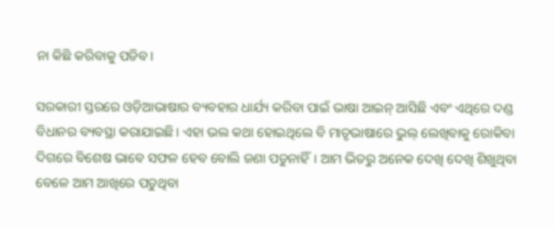ନା କିଛି କରିବାକୁ ପଡିବ।

ସରକାରୀ ସ୍ତରରେ ଓଡ଼ିଆଭାଷାର ବ୍ୟବହାର ଧାର୍ଯ୍ୟ କରିବା ପାଇଁ ଭାଷା ଆଇନ୍ ଆସିଛି ଏବଂ ଏଥିରେ ଦଣ୍ଡ ବିଧାନର ବ୍ୟବସ୍ଥା କରାଯାଇଛି। ଏହା ଭଲ କଥା ହୋଇଥିଲେ ବି ମାତୃଭାଷାରେ ଭୁଲ୍ ଲେଖିବାକୁ ରୋକିବା ଦିଗରେ ବିଶେଷ ଭାବେ ସଫଳ ହେବ ବୋଲି ଜଣା ପଡୁନାହିଁ। ଆମ ଭିତରୁ ଅନେକ ଦେଖି ଦେଖି ଶିଖୁଥିବା ବେଳେ ଆମ ଆଖିରେ ପଡୁଥିବା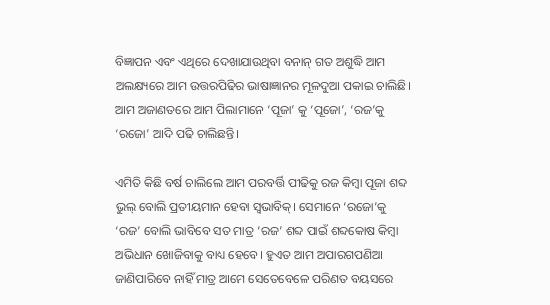ବିଜ୍ଞାପନ ଏବଂ ଏଥିରେ ଦେଖାଯାଉଥିବା ବନାନ୍ ଗତ ଅଶୁଦ୍ଧି ଆମ ଅଲକ୍ଷ୍ୟରେ ଆମ ଉତ୍ତରପିଢିର ଭାଷାଜ୍ଞାନର ମୂଳଦୁଆ ପକାଇ ଚାଲିଛି। ଆମ ଅଜାଣତରେ ଆମ ପିଲାମାନେ ‘ପୂଜା’ କୁ ‘ପୂଜୋ’, ‘ରଜ’କୁ ‘ରଜୋ’ ଆଦି ପଢି ଚାଲିଛନ୍ତି।

ଏମିତି କିଛି ବର୍ଷ ଚାଲିଲେ ଆମ ପରବର୍ତ୍ତି ପୀଢିକୁ ରଜ କିମ୍ବା ପୂଜା ଶବ୍ଦ ଭୁଲ୍ ବୋଲି ପ୍ରତୀୟମାନ ହେବା ସ୍ୱଭାବିକ୍। ସେମାନେ ‘ରଜୋ’କୁ ‘ରଜ’ ବୋଲି ଭାବିବେ ସତ ମାତ୍ର ‘ରଜ’ ଶବ୍ଦ ପାଇଁ ଶବ୍ଦକୋଷ କିମ୍ବା ଅଭିଧାନ ଖୋଜିବାକୁ ବାଧ୍ୟ ହେବେ। ହୁଏତ ଆମ ଅପାରଗପଣିଆ ଜାଣିପାରିବେ ନାହିଁ ମାତ୍ର ଆମେ ସେତେବେଳେ ପରିଣତ ବୟସରେ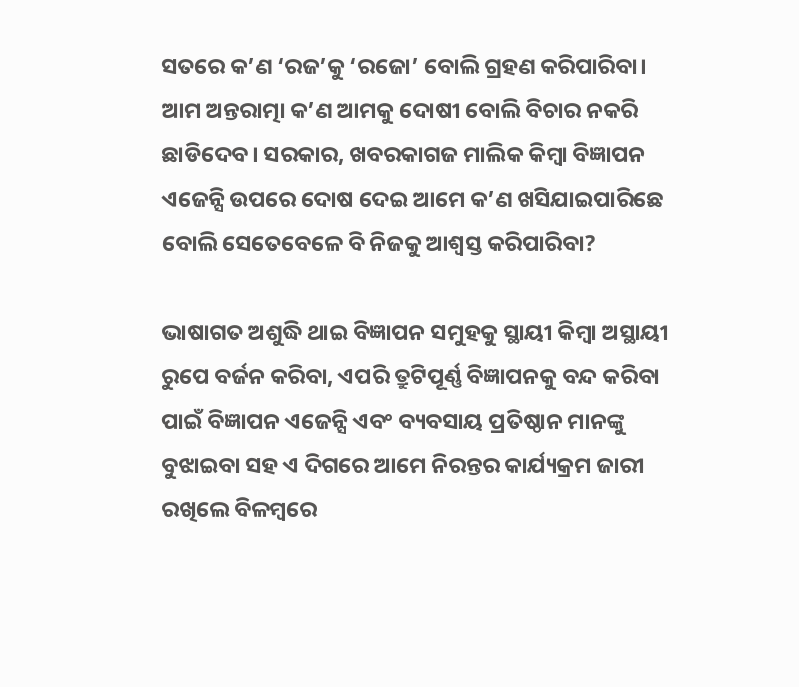ସତରେ କ’ଣ ‘ରଜ’କୁ ‘ରଜୋ’ ବୋଲି ଗ୍ରହଣ କରିପାରିବା। ଆମ ଅନ୍ତରାତ୍ମା କ’ଣ ଆମକୁ ଦୋଷୀ ବୋଲି ବିଚାର ନକରି ଛାଡିଦେବ। ସରକାର, ଖବରକାଗଜ ମାଲିକ କିମ୍ବା ବିଜ୍ଞାପନ ଏଜେନ୍ସି ଉପରେ ଦୋଷ ଦେଇ ଆମେ କ’ଣ ଖସିଯାଇପାରିଛେ ବୋଲି ସେତେବେଳେ ବି ନିଜକୁ ଆଶ୍ୱସ୍ତ କରିପାରିବା?

ଭାଷାଗତ ଅଶୁଦ୍ଧି ଥାଇ ବିଜ୍ଞାପନ ସମୁହକୁ ସ୍ଥାୟୀ କିମ୍ବା ଅସ୍ଥାୟୀ ରୁପେ ବର୍ଜନ କରିବା, ଏପରି ତ୍ରୁଟିପୂର୍ଣ୍ଣ ବିଜ୍ଞାପନକୁ ବନ୍ଦ କରିବା ପାଇଁ ବିଜ୍ଞାପନ ଏଜେନ୍ସି ଏବଂ ବ୍ୟବସାୟ ପ୍ରତିଷ୍ଠାନ ମାନଙ୍କୁ ବୁଝାଇବା ସହ ଏ ଦିଗରେ ଆମେ ନିରନ୍ତର କାର୍ଯ୍ୟକ୍ରମ ଜାରୀ ରଖିଲେ ବିଳମ୍ବରେ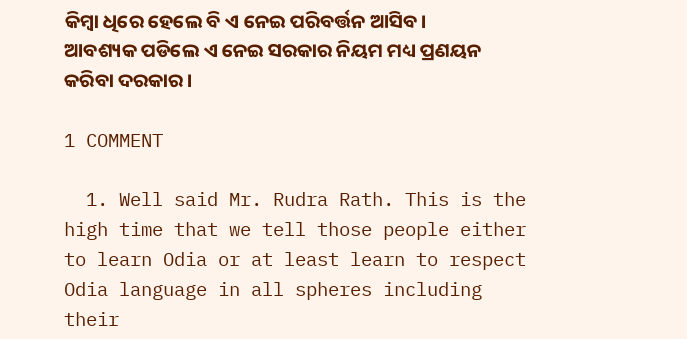କିମ୍ବା ଧିରେ ହେଲେ ବି ଏ ନେଇ ପରିବର୍ତ୍ତନ ଆସିବ। ଆବଶ୍ୟକ ପଡିଲେ ଏ ନେଇ ସରକାର ନିୟମ ମଧ୍ୟ ପ୍ରଣୟନ କରିବା ଦରକାର।

1 COMMENT

  1. Well said Mr. Rudra Rath. This is the high time that we tell those people either to learn Odia or at least learn to respect Odia language in all spheres including their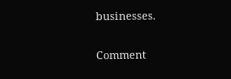businesses.

Comment